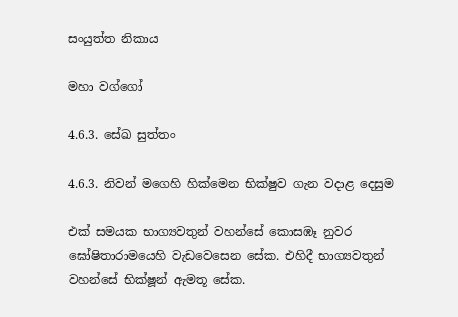සංයුත්ත නිකාය

මහා වග්ගෝ

4.6.3. සේඛ සුත්තං

4.6.3. නිවන් මගෙහි හික්මෙන භික්ෂුව ගැන වදාළ දෙසුම

එක් සමයක භාග්‍යවතුන් වහන්සේ කොසඹෑ නුවර ඝෝෂිතාරාමයෙහි වැඩවෙසෙන සේක. එහිදී භාග්‍යවතුන් වහන්සේ භික්ෂූන් ඇමතූ සේක.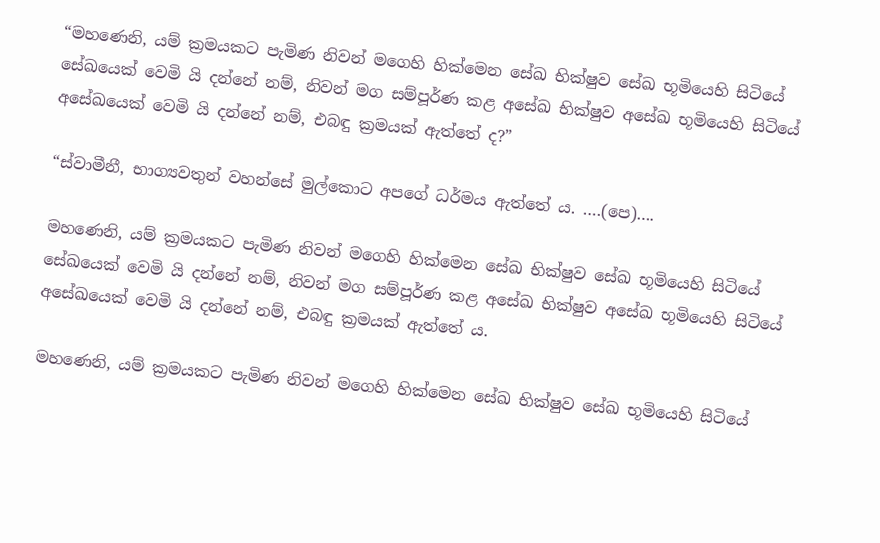“මහණෙනි, යම් ක්‍රමයකට පැමිණ නිවන් මගෙහි හික්මෙන සේඛ භික්ෂුව සේඛ භූමියෙහි සිටියේ සේඛයෙක් වෙමි යි දන්නේ නම්, නිවන් මග සම්පූර්ණ කළ අසේඛ භික්ෂුව අසේඛ භූමියෙහි සිටියේ අසේඛයෙක් වෙමි යි දන්නේ නම්, එබඳු ක්‍රමයක් ඇත්තේ ද?”

“ස්වාමීනී, භාග්‍යවතුන් වහන්සේ මුල්කොට අපගේ ධර්මය ඇත්තේ ය. ….(පෙ)….

මහණෙනි, යම් ක්‍රමයකට පැමිණ නිවන් මගෙහි හික්මෙන සේඛ භික්ෂුව සේඛ භූමියෙහි සිටියේ සේඛයෙක් වෙමි යි දන්නේ නම්, නිවන් මග සම්පූර්ණ කළ අසේඛ භික්ෂුව අසේඛ භූමියෙහි සිටියේ අසේඛයෙක් වෙමි යි දන්නේ නම්, එබඳු ක්‍රමයක් ඇත්තේ ය.

මහණෙනි, යම් ක්‍රමයකට පැමිණ නිවන් මගෙහි හික්මෙන සේඛ භික්ෂුව සේඛ භූමියෙහි සිටියේ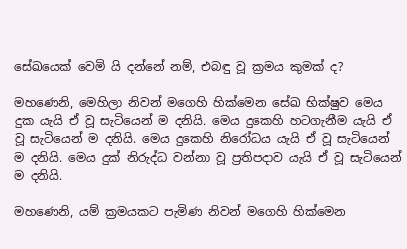සේඛයෙක් වෙමි යි දන්නේ නම්, එබඳු වූ ක්‍රමය කුමක් ද?

මහණෙනි, මෙහිලා නිවන් මගෙහි හික්මෙන සේඛ භික්ෂුව මෙය දුක යැයි ඒ වූ සැටියෙන් ම දනියි. මෙය දුකෙහි හටගැනීම යැයි ඒ වූ සැටියෙන් ම දනියි. මෙය දුකෙහි නිරෝධය යැයි ඒ වූ සැටියෙන් ම දනියි. මෙය දුක් නිරුද්ධ වන්නා වූ ප්‍රතිපදාව යැයි ඒ වූ සැටියෙන් ම දනියි.

මහණෙනි, යම් ක්‍රමයකට පැමිණ නිවන් මගෙහි හික්මෙන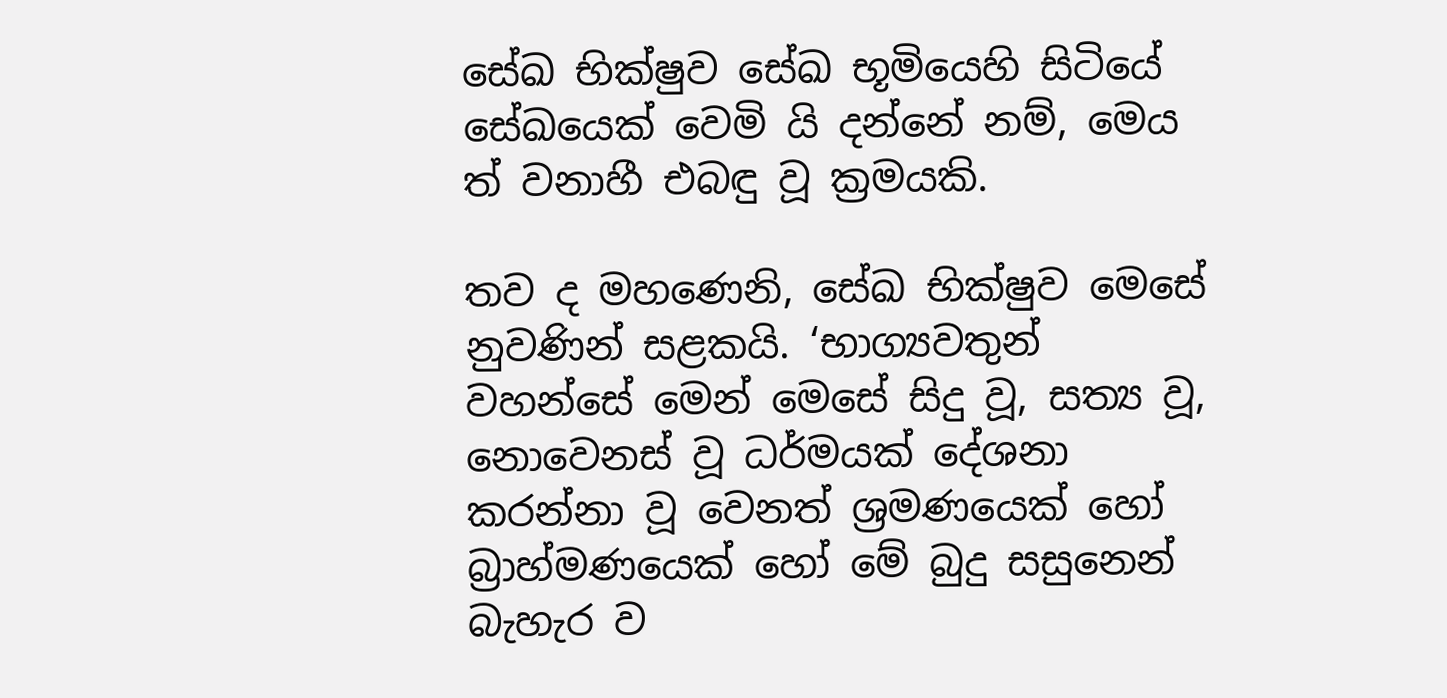සේඛ භික්ෂුව සේඛ භූමියෙහි සිටියේ සේඛයෙක් වෙමි යි දන්නේ නම්, මෙය ත් වනාහී එබඳු වූ ක්‍රමයකි.

තව ද මහණෙනි, සේඛ භික්ෂුව මෙසේ නුවණින් සළකයි. ‘භාග්‍යවතුන් වහන්සේ මෙන් මෙසේ සිදු වූ, සත්‍ය වූ, නොවෙනස් වූ ධර්මයක් දේශනා කරන්නා වූ වෙනත් ශ්‍රමණයෙක් හෝ බ්‍රාහ්මණයෙක් හෝ මේ බුදු සසුනෙන් බැහැර ව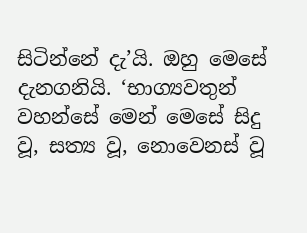සිටින්නේ දැ’යි. ඔහු මෙසේ දැනගනියි. ‘භාග්‍යවතුන් වහන්සේ මෙන් මෙසේ සිදු වූ, සත්‍ය වූ, නොවෙනස් වූ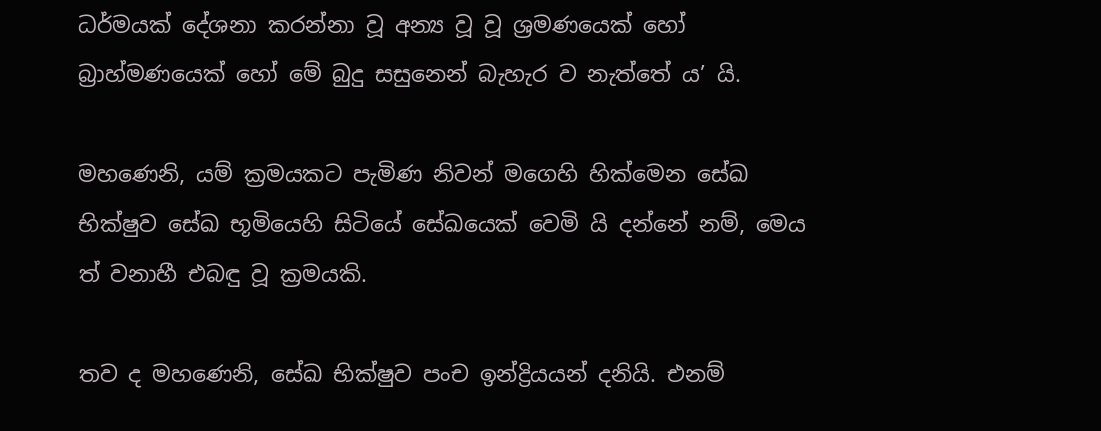ධර්මයක් දේශනා කරන්නා වූ අන්‍ය වූ වූ ශ්‍රමණයෙක් හෝ බ්‍රාහ්මණයෙක් හෝ මේ බුදු සසුනෙන් බැහැර ව නැත්තේ ය’ යි.

මහණෙනි, යම් ක්‍රමයකට පැමිණ නිවන් මගෙහි හික්මෙන සේඛ භික්ෂුව සේඛ භූමියෙහි සිටියේ සේඛයෙක් වෙමි යි දන්නේ නම්, මෙය ත් වනාහී එබඳු වූ ක්‍රමයකි.

තව ද මහණෙනි, සේඛ භික්ෂුව පංච ඉන්ද්‍රියයන් දනියි. එනම්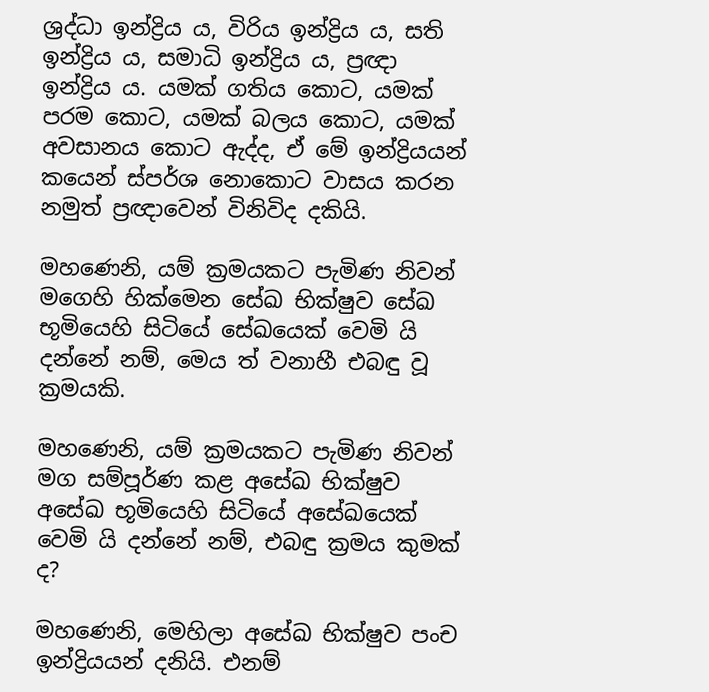ශ්‍රද්ධා ඉන්ද්‍රිය ය, විරිය ඉන්ද්‍රිය ය, සති ඉන්ද්‍රිය ය, සමාධි ඉන්ද්‍රිය ය, ප්‍රඥා ඉන්ද්‍රිය ය. යමක් ගතිය කොට, යමක් පරම කොට, යමක් බලය කොට, යමක් අවසානය කොට ඇද්ද, ඒ මේ ඉන්ද්‍රියයන් කයෙන් ස්පර්ශ නොකොට වාසය කරන නමුත් ප්‍රඥාවෙන් විනිවිද දකියි.

මහණෙනි, යම් ක්‍රමයකට පැමිණ නිවන් මගෙහි හික්මෙන සේඛ භික්ෂුව සේඛ භූමියෙහි සිටියේ සේඛයෙක් වෙමි යි දන්නේ නම්, මෙය ත් වනාහී එබඳු වූ ක්‍රමයකි.

මහණෙනි, යම් ක්‍රමයකට පැමිණ නිවන් මග සම්පූර්ණ කළ අසේඛ භික්ෂුව අසේඛ භූමියෙහි සිටියේ අසේඛයෙක් වෙමි යි දන්නේ නම්, එබඳු ක්‍රමය කුමක් ද?

මහණෙනි, මෙහිලා අසේඛ භික්ෂුව පංච ඉන්ද්‍රියයන් දනියි. එනම්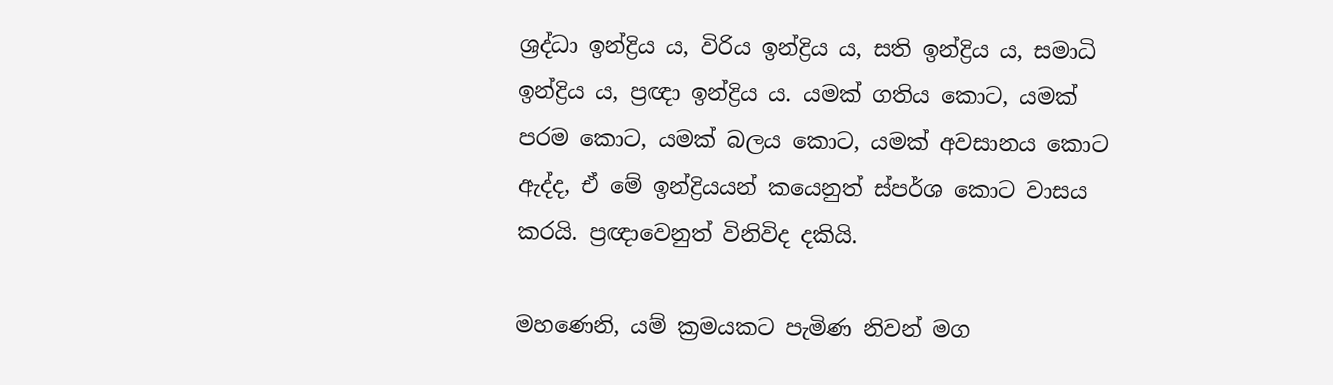ශ්‍රද්ධා ඉන්ද්‍රිය ය, විරිය ඉන්ද්‍රිය ය, සති ඉන්ද්‍රිය ය, සමාධි ඉන්ද්‍රිය ය, ප්‍රඥා ඉන්ද්‍රිය ය. යමක් ගතිය කොට, යමක් පරම කොට, යමක් බලය කොට, යමක් අවසානය කොට ඇද්ද, ඒ මේ ඉන්ද්‍රියයන් කයෙනුත් ස්පර්ශ කොට වාසය කරයි. ප්‍රඥාවෙනුත් විනිවිද දකියි.

මහණෙනි, යම් ක්‍රමයකට පැමිණ නිවන් මග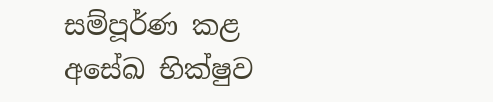සම්පූර්ණ කළ අසේඛ භික්ෂුව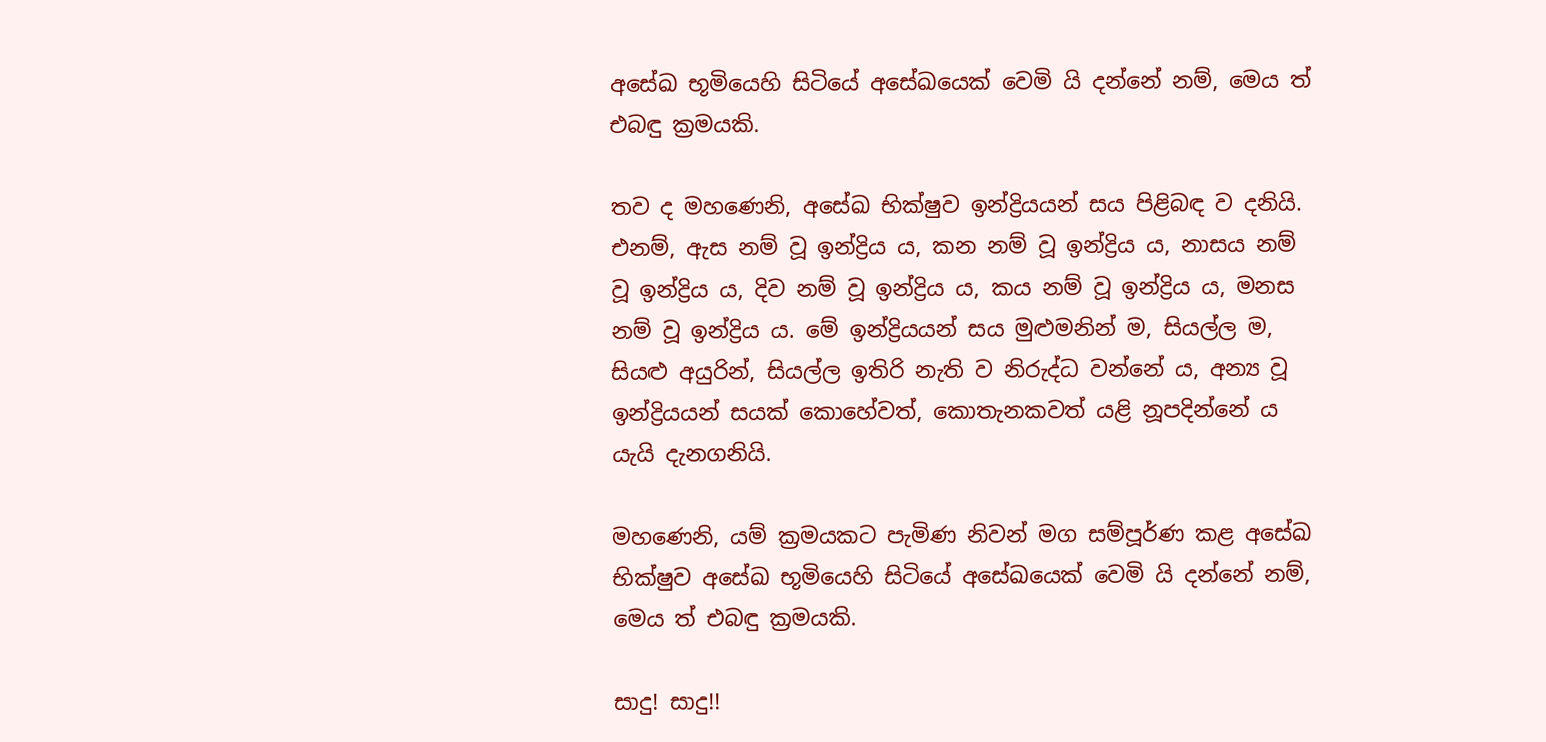අසේඛ භූමියෙහි සිටියේ අසේඛයෙක් වෙමි යි දන්නේ නම්, මෙය ත් එබඳු ක්‍රමයකි.

තව ද මහණෙනි, අසේඛ භික්ෂුව ඉන්ද්‍රියයන් සය පිළිබඳ ව දනියි. එනම්, ඇස නම් වූ ඉන්ද්‍රිය ය, කන නම් වූ ඉන්ද්‍රිය ය, නාසය නම් වූ ඉන්ද්‍රිය ය, දිව නම් වූ ඉන්ද්‍රිය ය, කය නම් වූ ඉන්ද්‍රිය ය, මනස නම් වූ ඉන්ද්‍රිය ය. මේ ඉන්ද්‍රියයන් සය මුළුමනින් ම, සියල්ල ම, සියළු අයුරින්, සියල්ල ඉතිරි නැති ව නිරුද්ධ වන්නේ ය, අන්‍ය වූ ඉන්ද්‍රියයන් සයක් කොහේවත්, කොතැනකවත් යළි නූපදින්නේ ය යැයි දැනගනියි.

මහණෙනි, යම් ක්‍රමයකට පැමිණ නිවන් මග සම්පූර්ණ කළ අසේඛ භික්ෂුව අසේඛ භූමියෙහි සිටියේ අසේඛයෙක් වෙමි යි දන්නේ නම්, මෙය ත් එබඳු ක්‍රමයකි.

සාදු! සාදු!!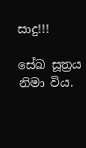සාදු!!!

සේඛ සූත්‍රය නිමා විය.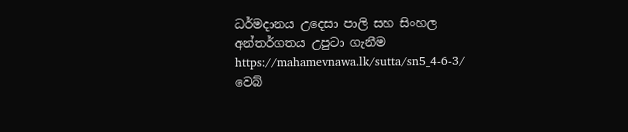ධර්මදානය උදෙසා පාලි සහ සිංහල අන්තර්ගතය උපුටා ගැනීම https://mahamevnawa.lk/sutta/sn5_4-6-3/ වෙබ්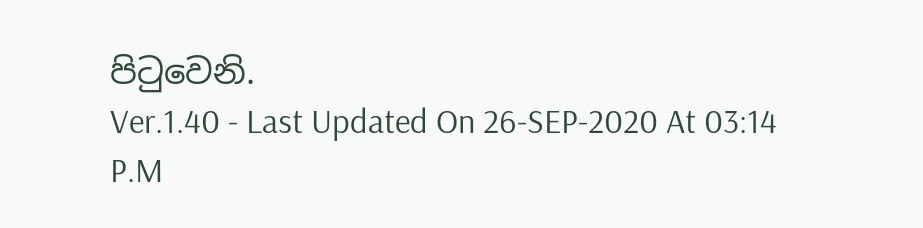පිටුවෙනි.
Ver.1.40 - Last Updated On 26-SEP-2020 At 03:14 P.M